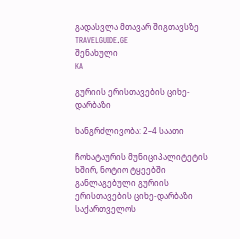გადასვლა მთავარ შიგთავსზე
TRAVELGUIDE.GE
შენახული
KA

გურიის ერისთავების ციხე-დარბაზი

ხანგრძლივობა: 2–4 საათი

ჩოხატაურის მუნიციპალიტეტის ხშირ, ნოტიო ტყეებში განლაგებული გურიის ერისთავების ციხე-დარბაზი საქართველოს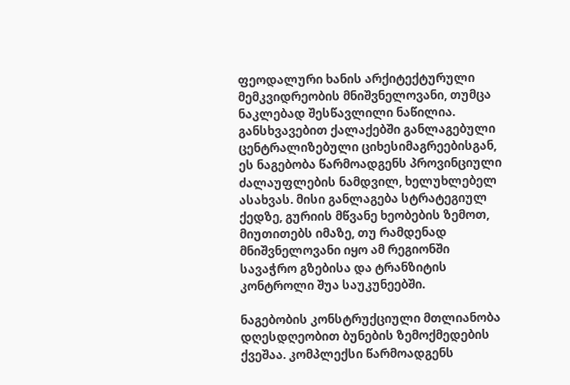ფეოდალური ხანის არქიტექტურული მემკვიდრეობის მნიშვნელოვანი, თუმცა ნაკლებად შესწავლილი ნაწილია. განსხვავებით ქალაქებში განლაგებული ცენტრალიზებული ციხესიმაგრეებისგან, ეს ნაგებობა წარმოადგენს პროვინციული ძალაუფლების ნამდვილ, ხელუხლებელ ასახვას. მისი განლაგება სტრატეგიულ ქედზე, გურიის მწვანე ხეობების ზემოთ, მიუთითებს იმაზე, თუ რამდენად მნიშვნელოვანი იყო ამ რეგიონში სავაჭრო გზებისა და ტრანზიტის კონტროლი შუა საუკუნეებში.

ნაგებობის კონსტრუქციული მთლიანობა დღესდღეობით ბუნების ზემოქმედების ქვეშაა. კომპლექსი წარმოადგენს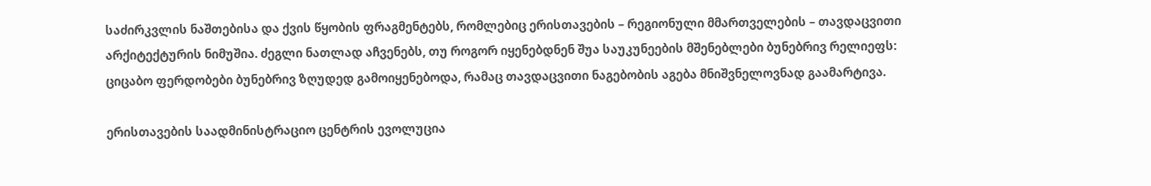საძირკვლის ნაშთებისა და ქვის წყობის ფრაგმენტებს, რომლებიც ერისთავების – რეგიონული მმართველების – თავდაცვითი არქიტექტურის ნიმუშია. ძეგლი ნათლად აჩვენებს, თუ როგორ იყენებდნენ შუა საუკუნეების მშენებლები ბუნებრივ რელიეფს: ციცაბო ფერდობები ბუნებრივ ზღუდედ გამოიყენებოდა, რამაც თავდაცვითი ნაგებობის აგება მნიშვნელოვნად გაამარტივა.

ერისთავების საადმინისტრაციო ცენტრის ევოლუცია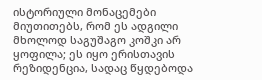ისტორიული მონაცემები მიუთითებს, რომ ეს ადგილი მხოლოდ საგუშაგო კოშკი არ ყოფილა; ეს იყო ერისთავის რეზიდენცია, სადაც წყდებოდა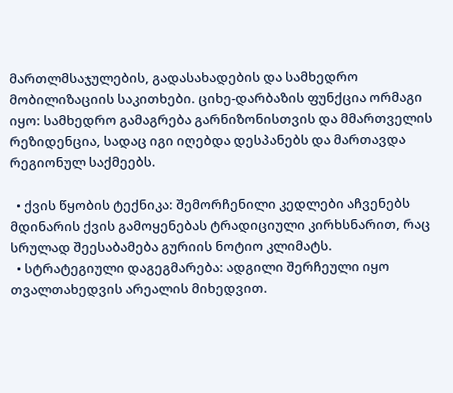მართლმსაჯულების, გადასახადების და სამხედრო მობილიზაციის საკითხები. ციხე-დარბაზის ფუნქცია ორმაგი იყო: სამხედრო გამაგრება გარნიზონისთვის და მმართველის რეზიდენცია, სადაც იგი იღებდა დესპანებს და მართავდა რეგიონულ საქმეებს.

  • ქვის წყობის ტექნიკა: შემორჩენილი კედლები აჩვენებს მდინარის ქვის გამოყენებას ტრადიციული კირხსნარით, რაც სრულად შეესაბამება გურიის ნოტიო კლიმატს.
  • სტრატეგიული დაგეგმარება: ადგილი შერჩეული იყო თვალთახედვის არეალის მიხედვით.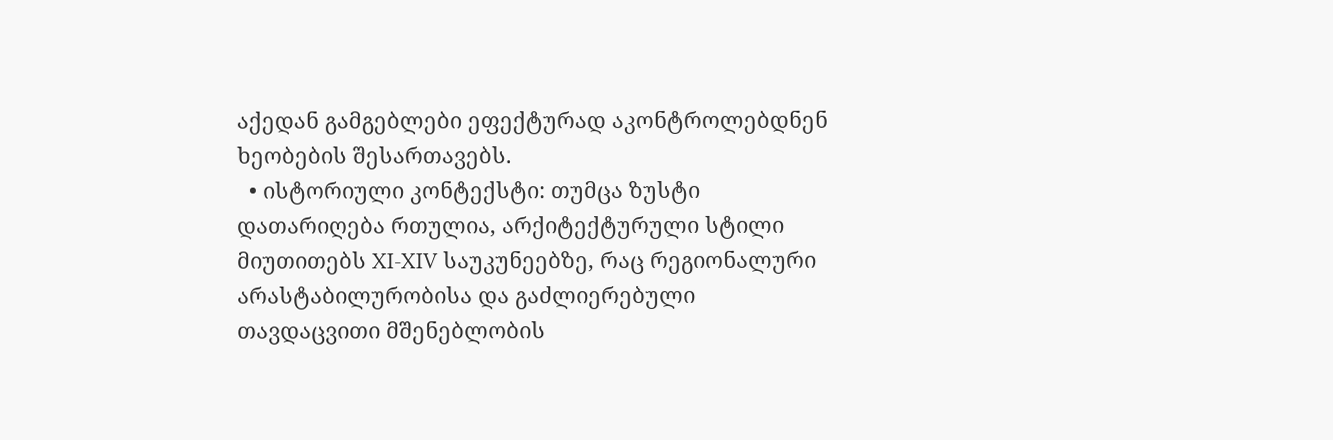აქედან გამგებლები ეფექტურად აკონტროლებდნენ ხეობების შესართავებს.
  • ისტორიული კონტექსტი: თუმცა ზუსტი დათარიღება რთულია, არქიტექტურული სტილი მიუთითებს XI-XIV საუკუნეებზე, რაც რეგიონალური არასტაბილურობისა და გაძლიერებული თავდაცვითი მშენებლობის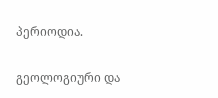პერიოდია.

გეოლოგიური და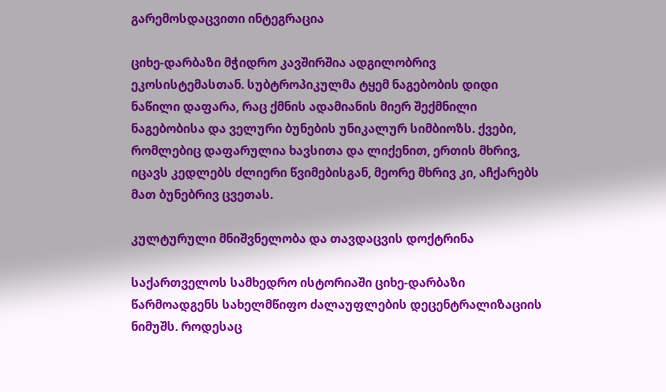გარემოსდაცვითი ინტეგრაცია

ციხე-დარბაზი მჭიდრო კავშირშია ადგილობრივ ეკოსისტემასთან. სუბტროპიკულმა ტყემ ნაგებობის დიდი ნაწილი დაფარა, რაც ქმნის ადამიანის მიერ შექმნილი ნაგებობისა და ველური ბუნების უნიკალურ სიმბიოზს. ქვები, რომლებიც დაფარულია ხავსითა და ლიქენით, ერთის მხრივ, იცავს კედლებს ძლიერი წვიმებისგან, მეორე მხრივ კი, აჩქარებს მათ ბუნებრივ ცვეთას.

კულტურული მნიშვნელობა და თავდაცვის დოქტრინა

საქართველოს სამხედრო ისტორიაში ციხე-დარბაზი წარმოადგენს სახელმწიფო ძალაუფლების დეცენტრალიზაციის ნიმუშს. როდესაც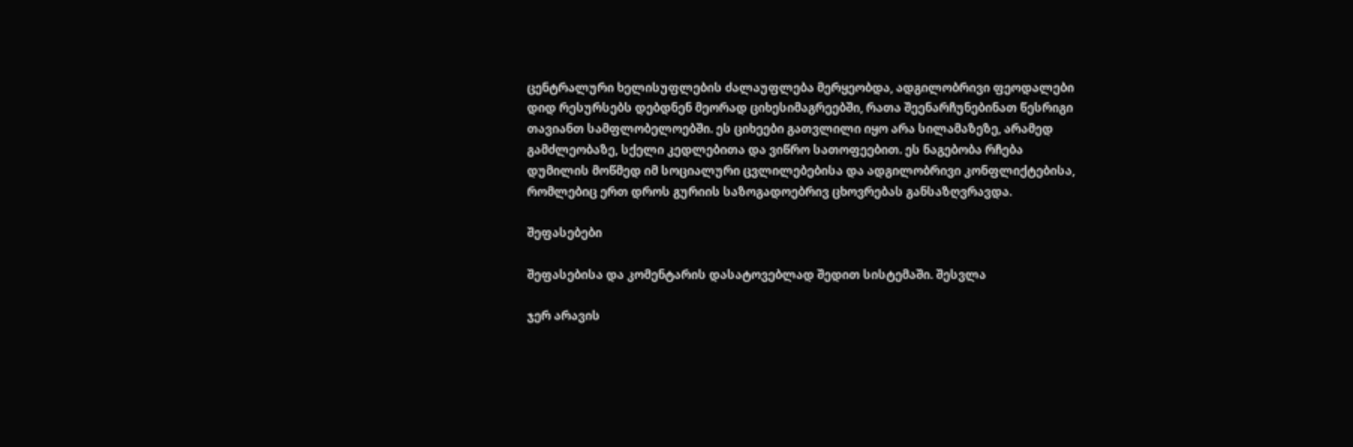ცენტრალური ხელისუფლების ძალაუფლება მერყეობდა, ადგილობრივი ფეოდალები დიდ რესურსებს დებდნენ მეორად ციხესიმაგრეებში, რათა შეენარჩუნებინათ წესრიგი თავიანთ სამფლობელოებში. ეს ციხეები გათვლილი იყო არა სილამაზეზე, არამედ გამძლეობაზე, სქელი კედლებითა და ვიწრო სათოფეებით. ეს ნაგებობა რჩება დუმილის მოწმედ იმ სოციალური ცვლილებებისა და ადგილობრივი კონფლიქტებისა, რომლებიც ერთ დროს გურიის საზოგადოებრივ ცხოვრებას განსაზღვრავდა.

შეფასებები

შეფასებისა და კომენტარის დასატოვებლად შედით სისტემაში. შესვლა

ჯერ არავის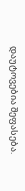დაუტოვებია შეფასება.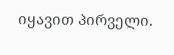იყავით პირველი.